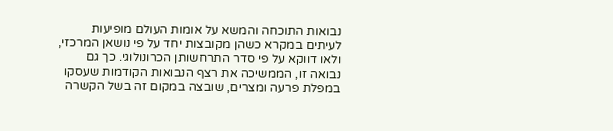נבואות התוכחה והמשא על אומות העולם מופיעות לעיתים במקרא כשהן מקובצות יחד על פי נושאן המרכזי, ולאו דווקא על פי סדר התרחשותן הכרונולוגי. כך גם נבואה זו, הממשיכה את רצף הנבואות הקודמות שעסקו במפלת פרעה ומצרים, שובצה במקום זה בשל הקשרה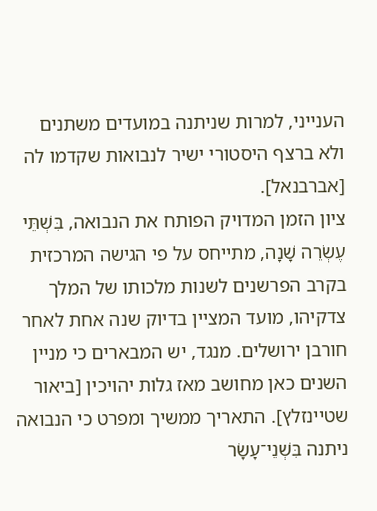הענייני, למרות שניתנה במועדים משתנים ולא ברצף היסטורי ישיר לנבואות שקדמו לה [אברבנאל].
ציון הזמן המדויק הפותח את הנבואה, בִּשְׁתֵּי עֶשְׂרֵה שָׁנָה, מתייחס על פי הגישה המרכזית בקרב הפרשנים לשנות מלכותו של המלך צדקיהו, מועד המציין בדיוק שנה אחת לאחר חורבן ירושלים. מנגד, יש המבארים כי מניין השנים כאן מחושב מאז גלות יהויכין [ביאור שטיינזלץ]. התאריך ממשיך ומפרט כי הנבואה ניתנה בִּשְׁנֵי־עָשָׂר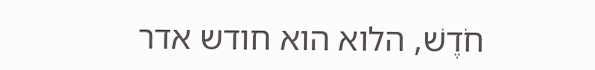חֹדֶשׁ, הלוא הוא חודש אדר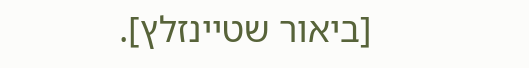[ביאור שטיינזלץ].